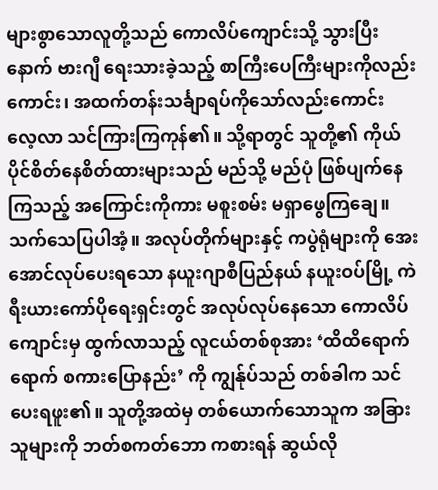များစွာသောလူတို့သည် ကောလိပ်ကျောင်းသို့ သွားပြီးနောက် ဗားဂျီ ရေးသားခဲ့သည့် စာကြီးပေကြီးများကိုလည်းကောင်း၊ အထက်တန်းသင်္ချာရပ်ကိုသော်လည်းကောင်း လေ့လာ သင်ကြားကြကုန်၏။ သို့ရာတွင် သူတို့၏ ကိုယ်ပိုင်စိတ်နေစိတ်ထားများသည် မည်သို့ မည်ပုံ ဖြစ်ပျက်နေကြသည့် အကြောင်းကိုကား မစူးစမ်း မရှာဖွေကြချေ။ သက်သေပြပါအံ့။ အလုပ်တိုက်များနှင့် ကပွဲရုံများကို အေးအောင်လုပ်ပေးရသော နယူးဂျာစီပြည်နယ် နယူးဝပ်မြို့ ကဲရီးယားကော်ပိုရေးရှင်းတွင် အလုပ်လုပ်နေသော ကောလိပ်ကျောင်းမှ ထွက်လာသည့် လူငယ်တစ်စုအား ‘ထိထိရောက်ရောက် စကားပြောနည်း’ ကို ကျွန်ုပ်သည် တစ်ခါက သင်ပေးရဖူး၏။ သူတို့အထဲမှ တစ်ယောက်သောသူက အခြားသူများကို ဘတ်စကတ်ဘော ကစားရန် ဆွယ်လို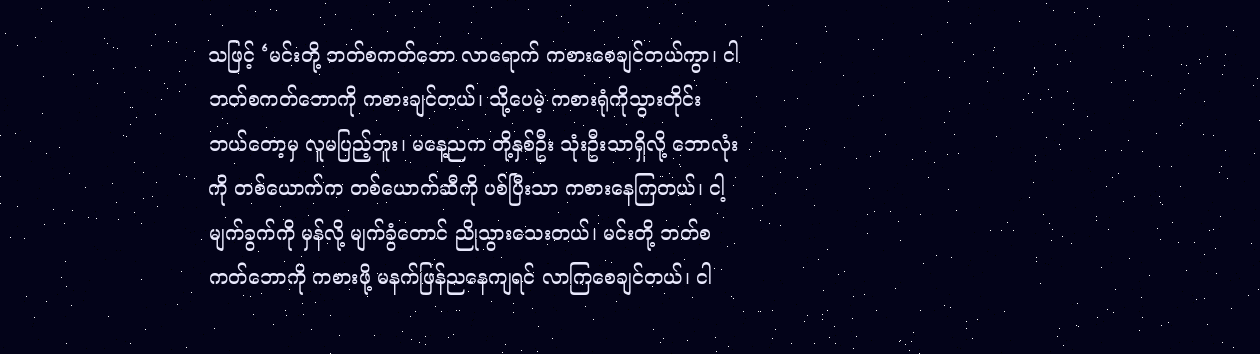သဖြင့် ‘မင်းတို့ ဘတ်စကတ်ဘော လာရောက် ကစားစေချင်တယ်ကွာ၊ ငါ ဘတ်စကတ်ဘောကို ကစားချင်တယ်၊ သို့ပေမဲ့ ကစားရုံကိုသွားတိုင်း ဘယ်တော့မှ လူမပြည့်ဘူး၊ မနေ့ညက တို့နှစ်ဦး သုံးဦးသာရှိလို့ ဘောလုံးကို တစ်ယောက်က တစ်ယောက်ဆီကို ပစ်ပြီးသာ ကစားနေကြတယ်၊ ငါ့မျက်ခွက်ကို မှန်လို့ မျက်ခွံတောင် ညိုသွားသေးတယ်၊ မင်းတို့ ဘတ်စကတ်ဘောကို ကစားဖို့ မနက်ဖြန်ညနေကျရင် လာကြစေချင်တယ်၊ ငါ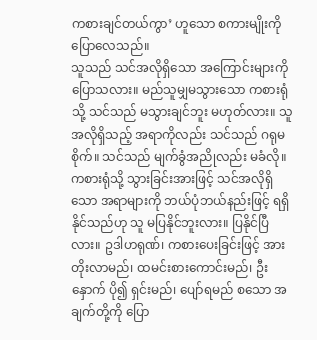ကစားချင်တယ်ကွာ’ ဟူသော စကားမျိုးကို ပြောလေသည်။
သူသည် သင်အလိုရှိသော အကြောင်းများကို ပြောသလား။ မည်သူမျှမသွားသော ကစားရုံသို့ သင်သည် မသွားချင်ဘူး မဟုတ်လား။ သူအလိုရှိသည့် အရာကိုလည်း သင်သည် ဂရုမစိုက်။ သင်သည် မျက်ခွံအညိုလည်း မခံလို။
ကစားရုံသို့ သွားခြင်းအားဖြင့် သင်အလိုရှိသော အရာများကို ဘယ်ပုံဘယ်နည်းဖြင့် ရရှိနိုင်သည်ဟု သူ မပြနိုင်ဘူးလား။ ပြနိုင်ပြီလား။ ဥဒါဟရုဏ်၊ ကစားပေးခြင်းဖြင့် အားတိုးလာမည်၊ ထမင်းစားကောင်းမည်၊ ဦးနှောက် ပို၍ ရှင်းမည်၊ ပျော်ရမည် စသော အချက်တို့ကို ပြော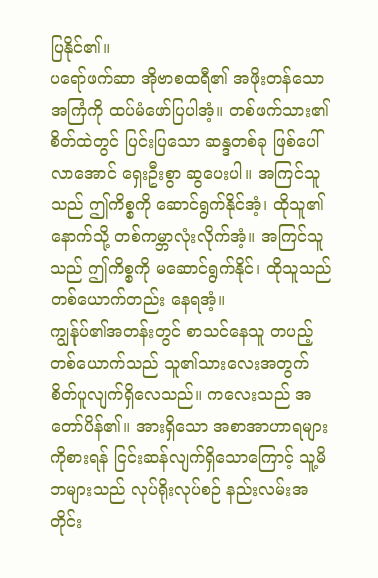ပြနိုင်၏။
ပရော်ဖက်ဆာ အိုဗာစထရီ၏ အဖိုးတန်သောအကြံကို ထပ်မံဖော်ပြပါအံ့။ တစ်ဖက်သား၏ စိတ်ထဲတွင် ပြင်းပြသော ဆန္ဒတစ်ခု ဖြစ်ပေါ်လာအောင် ရှေးဦးစွာ ဆွပေးပါ။ အကြင်သူသည် ဤကိစ္စကို ဆောင်ရွက်နိုင်အံ့၊ ထိုသူ၏နောက်သို့ တစ်ကမ္ဘာလုံးလိုက်အံ့။ အကြင်သူသည် ဤကိစ္စကို မဆောင်ရွက်နိုင်၊ ထိုသူသည် တစ်ယောက်တည်း နေရအံ့။
ကျွန်ုပ်၏အတန်းတွင် စာသင်နေသူ တပည့်တစ်ယောက်သည် သူ၏သားလေးအတွက် စိတ်ပူလျက်ရှိလေသည်။ ကလေးသည် အတော်ပိန်၏။ အားရှိသော အစာအာဟာရများကိုစားရန် ငြင်းဆန်လျက်ရှိသောကြောင့် သူ့မိဘများသည် လုပ်ရိုးလုပ်စဉ် နည်းလမ်းအတိုင်း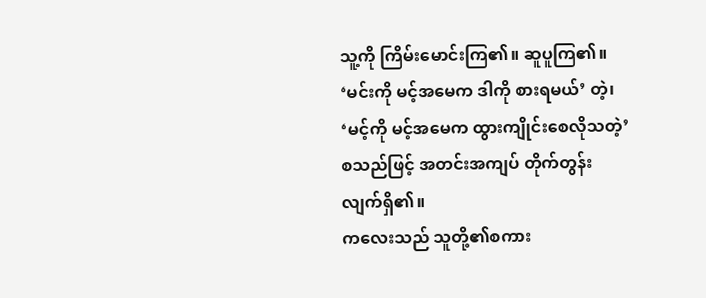သူ့ကို ကြိမ်းမောင်းကြ၏။ ဆူပူကြ၏။ ‘မင်းကို မင့်အမေက ဒါကို စားရမယ်’ တဲ့၊ ‘မင့်ကို မင့်အမေက ထွားကျိုင်းစေလိုသတဲ့’ စသည်ဖြင့် အတင်းအကျပ် တိုက်တွန်းလျက်ရှိ၏။
ကလေးသည် သူတို့၏စကား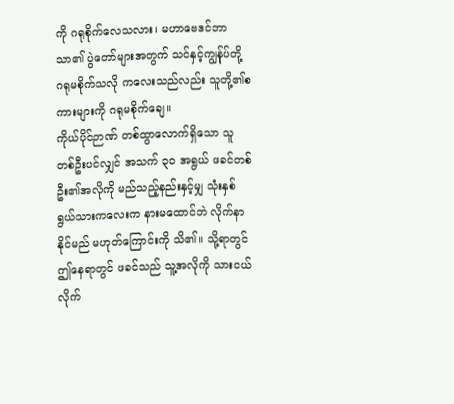ကို ဂရုစိုက်လေသလား၊ မဟာဗေဒင်ဘာသာ၏ ပွဲတော်များအတွက် သင်နှင့်ကျွန်ုပ်တို့ ဂရုမစိုက်သလို ကလေးသည်လည်း သူတို့၏စကားများကို ဂရုမစိုက်ချေ။
ကိုယ်ပိုင်ဉာဏ် တစ်ထွာလောက်ရှိသော သူတစ်ဦးပင်လျှင် အသက် ၃၀ အရွယ် ဖခင်တစ်ဦး၏အလိုကို မည်သည့်နည်းနှင့်မျှ သုံးနှစ်ရွယ်သားကလေးက နားမထောင်ဘဲ လိုက်နာနိုင်မည် မဟုတ်ကြောင်းကို သိ၏။ သို့ရာတွင် ဤနေရာတွင် ဖခင်သည် သူ့အလိုကို သားငယ်လိုက်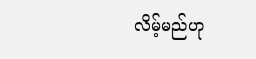လိမ့်မည်ဟု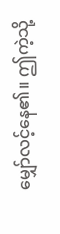မျှော်လင့်နေ၏။ ဤကဲ့သို့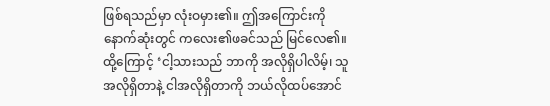ဖြစ်ရသည်မှာ လုံးဝမှား၏။ ဤအကြောင်းကို နောက်ဆုံးတွင် ကလေး၏ဖခင်သည် မြင်လေ၏။ ထို့ကြောင့် ‘ငါ့သားသည် ဘာကို အလိုရှိပါလိမ့်၊ သူ အလိုရှိတာနဲ့ ငါအလိုရှိတာကို ဘယ်လိုထပ်အောင်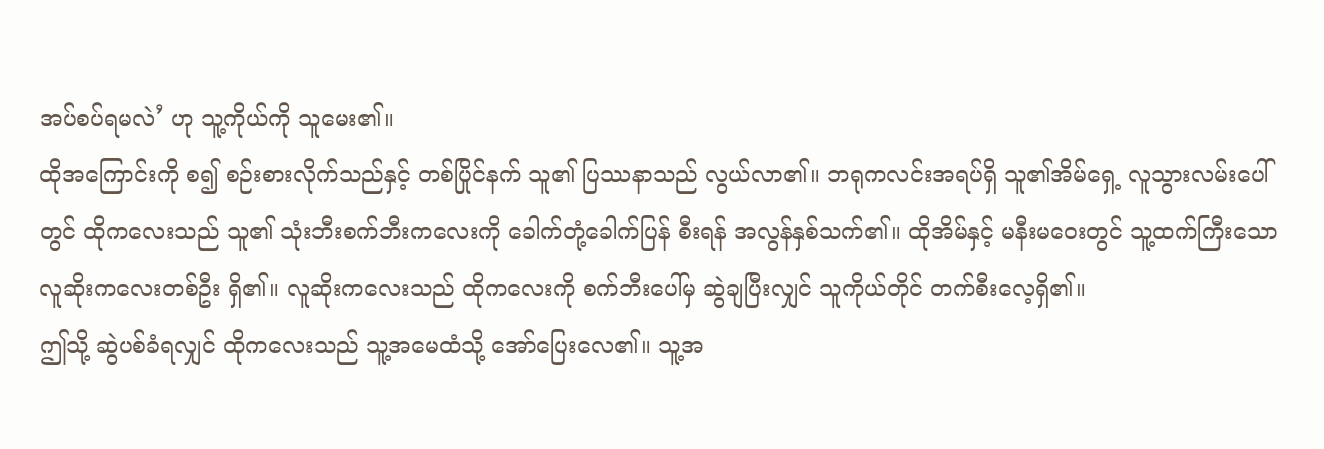အပ်စပ်ရမလဲ’ ဟု သူ့ကိုယ်ကို သူမေး၏။
ထိုအကြောင်းကို စ၍ စဉ်းစားလိုက်သည်နှင့် တစ်ပြိုင်နက် သူ၏ ပြဿနာသည် လွယ်လာ၏။ ဘရုကလင်းအရပ်ရှိ သူ၏အိမ်ရှေ့ လူသွားလမ်းပေါ်တွင် ထိုကလေးသည် သူ၏ သုံးဘီးစက်ဘီးကလေးကို ခေါက်တုံ့ခေါက်ပြန် စီးရန် အလွန်နှစ်သက်၏။ ထိုအိမ်နှင့် မနီးမဝေးတွင် သူ့ထက်ကြီးသော လူဆိုးကလေးတစ်ဦး ရှိ၏။ လူဆိုးကလေးသည် ထိုကလေးကို စက်ဘီးပေါ်မှ ဆွဲချပြီးလျှင် သူကိုယ်တိုင် တက်စီးလေ့ရှိ၏။
ဤသို့ ဆွဲပစ်ခံရလျှင် ထိုကလေးသည် သူ့အမေထံသို့ အော်ပြေးလေ၏။ သူ့အ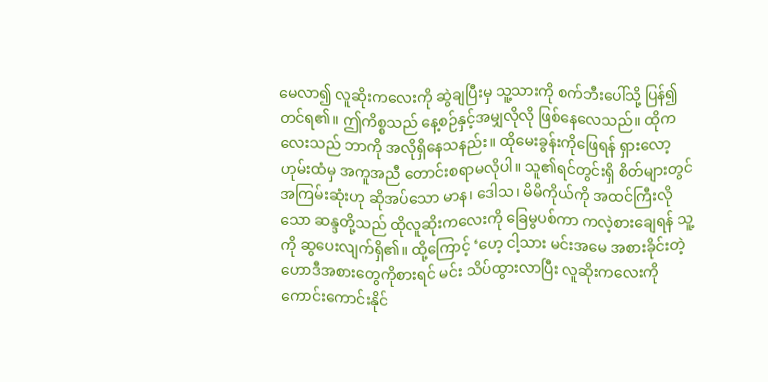မေလာ၍ လူဆိုးကလေးကို ဆွဲချပြီးမှ သူ့သားကို စက်ဘီးပေါ်သို့ ပြန်၍ တင်ရ၏။ ဤကိစ္စသည် နေ့စဉ်နှင့်အမျှလိုလို ဖြစ်နေလေသည်။ ထိုကလေးသည် ဘာကို အလိုရှိနေသနည်း။ ထိုမေးခွန်းကိုဖြေရန် ရှားလော့ဟုမ်းထံမှ အကူအညီ တောင်းစရာမလိုပါ။ သူ၏ရင်တွင်းရှိ စိတ်များတွင် အကြမ်းဆုံးဟု ဆိုအပ်သော မာန၊ ဒေါသ၊ မိမိကိုယ်ကို အထင်ကြီးလိုသော ဆန္ဒတို့သည် ထိုလူဆိုးကလေးကို ခြေမွပစ်ကာ ကလဲ့စားချေရန် သူ့ကို ဆွပေးလျက်ရှိ၏။ ထို့ကြောင့် ‘ဟေ့ ငါ့သား မင်းအမေ အစားခိုင်းတဲ့ ဟောဒီအစားတွေကိုစားရင် မင်း သိပ်ထွားလာပြီး လူဆိုးကလေးကို ကောင်းကောင်းနိုင်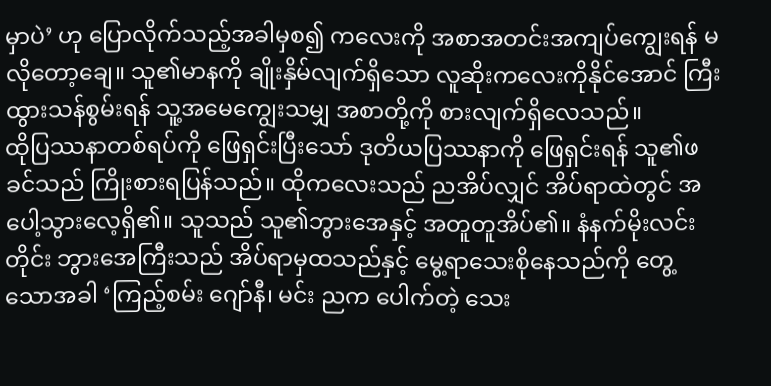မှာပဲ’ ဟု ပြောလိုက်သည့်အခါမှစ၍ ကလေးကို အစာအတင်းအကျပ်ကျွေးရန် မလိုတော့ချေ။ သူ၏မာနကို ချိုးနှိမ်လျက်ရှိသော လူဆိုးကလေးကိုနိုင်အောင် ကြီးထွားသန်စွမ်းရန် သူ့အမေကျွေးသမျှ အစာတို့ကို စားလျက်ရှိလေသည်။
ထိုပြဿနာတစ်ရပ်ကို ဖြေရှင်းပြီးသော် ဒုတိယပြဿနာကို ဖြေရှင်းရန် သူ၏ဖခင်သည် ကြိုးစားရပြန်သည်။ ထိုကလေးသည် ညအိပ်လျှင် အိပ်ရာထဲတွင် အပေါ့သွားလေ့ရှိ၏။ သူသည် သူ၏ဘွားအေနှင့် အတူတူအိပ်၏။ နံနက်မိုးလင်းတိုင်း ဘွားအေကြီးသည် အိပ်ရာမှထသည်နှင့် မွေ့ရာသေးစိုနေသည်ကို တွေ့သောအခါ ‘ကြည့်စမ်း ဂျော်နီ၊ မင်း ညက ပေါက်တဲ့ သေး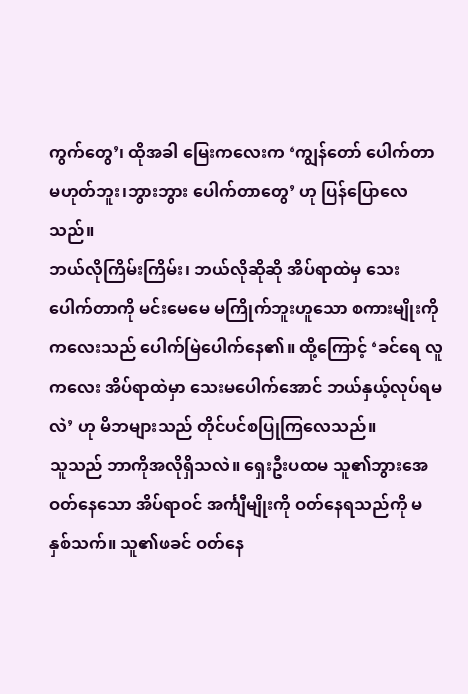ကွက်တွေ’၊ ထိုအခါ မြေးကလေးက ‘ကျွန်တော် ပေါက်တာမဟုတ်ဘူး၊ဘွားဘွား ပေါက်တာတွေ’ ဟု ပြန်ပြောလေသည်။
ဘယ်လိုကြိမ်းကြိမ်း၊ ဘယ်လိုဆိုဆို အိပ်ရာထဲမှ သေးပေါက်တာကို မင်းမေမေ မကြိုက်ဘူးဟူသော စကားမျိုးကို ကလေးသည် ပေါက်မြဲပေါက်နေ၏။ ထို့ကြောင့် ‘ခင်ရေ လူကလေး အိပ်ရာထဲမှာ သေးမပေါက်အောင် ဘယ်နှယ့်လုပ်ရမလဲ’ ဟု မိဘများသည် တိုင်ပင်စပြုကြလေသည်။
သူသည် ဘာကိုအလိုရှိသလဲ။ ရှေးဦးပထမ သူ၏ဘွားအေ ဝတ်နေသော အိပ်ရာဝင် အင်္ကျီမျိုးကို ဝတ်နေရသည်ကို မနှစ်သက်။ သူ၏ဖခင် ဝတ်နေ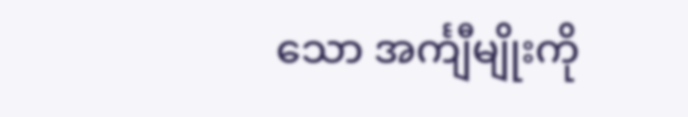သော အင်္ကျီမျိုးကို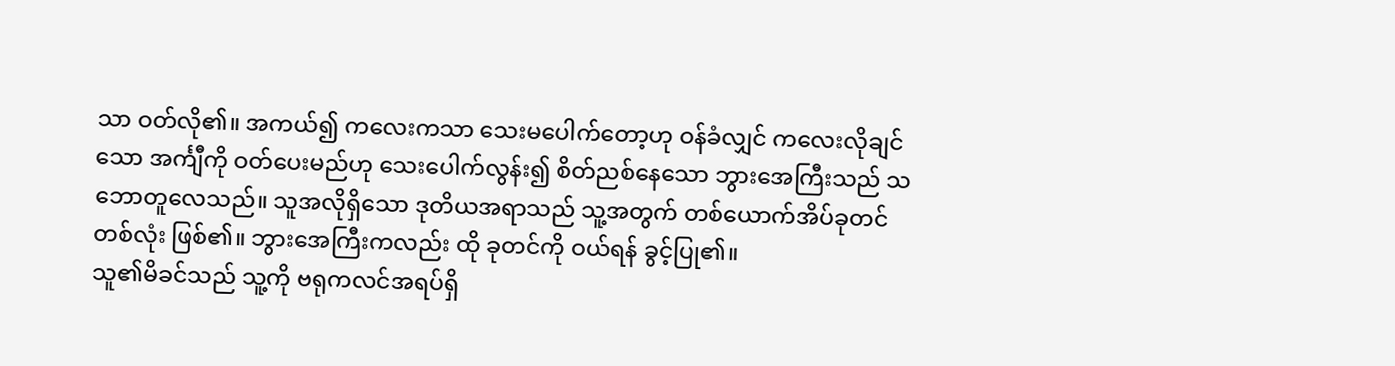သာ ဝတ်လို၏။ အကယ်၍ ကလေးကသာ သေးမပေါက်တော့ဟု ဝန်ခံလျှင် ကလေးလိုချင်သော အင်္ကျီကို ဝတ်ပေးမည်ဟု သေးပေါက်လွန်း၍ စိတ်ညစ်နေသော ဘွားအေကြီးသည် သဘောတူလေသည်။ သူအလိုရှိသော ဒုတိယအရာသည် သူ့အတွက် တစ်ယောက်အိပ်ခုတင်တစ်လုံး ဖြစ်၏။ ဘွားအေကြီးကလည်း ထို ခုတင်ကို ဝယ်ရန် ခွင့်ပြု၏။
သူ၏မိခင်သည် သူ့ကို ဗရုကလင်အရပ်ရှိ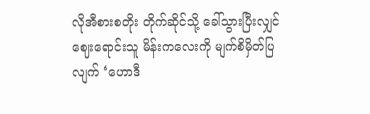လိုအီစားစတိုး တိုက်ဆိုင်သို့ ခေါ်သွားပြီးလျှင် ဈေးရောင်းသူ မိန်းကလေးကို မျက်စိမှိတ်ပြလျက် ‘ဟောဒီ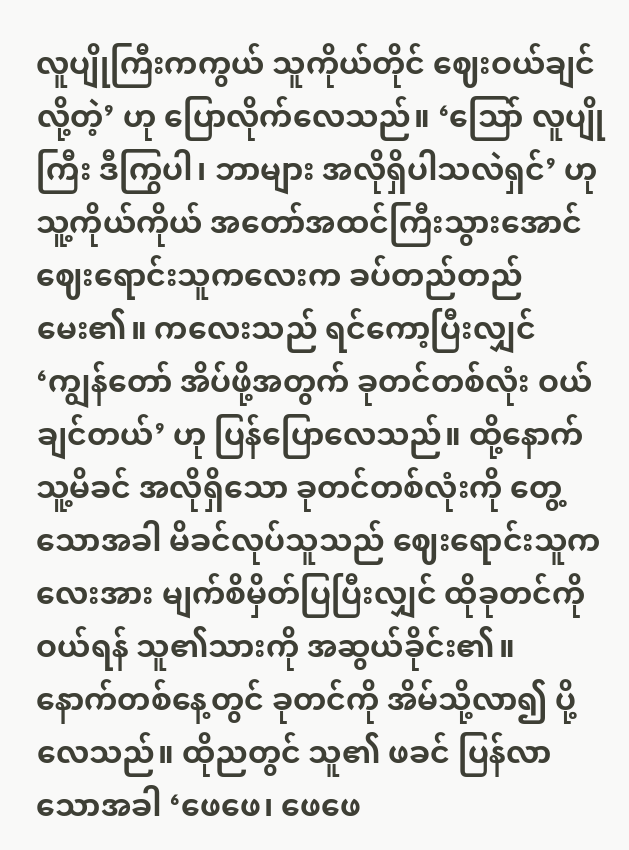လူပျိုကြီးကကွယ် သူကိုယ်တိုင် ဈေးဝယ်ချင်လို့တဲ့’ ဟု ပြောလိုက်လေသည်။ ‘သြော် လူပျိုကြီး ဒီကြွပါ၊ ဘာများ အလိုရှိပါသလဲရှင်’ ဟု သူ့ကိုယ်ကိုယ် အတော်အထင်ကြီးသွားအောင် ဈေးရောင်းသူကလေးက ခပ်တည်တည်မေး၏။ ကလေးသည် ရင်ကော့ပြီးလျှင် ‘ကျွန်တော် အိပ်ဖို့အတွက် ခုတင်တစ်လုံး ဝယ်ချင်တယ်’ ဟု ပြန်ပြောလေသည်။ ထို့နောက် သူ့မိခင် အလိုရှိသော ခုတင်တစ်လုံးကို တွေ့သောအခါ မိခင်လုပ်သူသည် ဈေးရောင်းသူကလေးအား မျက်စိမှိတ်ပြပြီးလျှင် ထိုခုတင်ကို ဝယ်ရန် သူ၏သားကို အဆွယ်ခိုင်း၏။
နောက်တစ်နေ့တွင် ခုတင်ကို အိမ်သို့လာ၍ ပို့လေသည်။ ထိုညတွင် သူ၏ ဖခင် ပြန်လာသောအခါ ‘ဖေဖေ၊ ဖေဖေ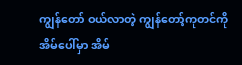ကျွန်တော် ဝယ်လာတဲ့ ကျွန်တော့်ကုတင်ကို အိမ်ပေါ်မှာ အိမ်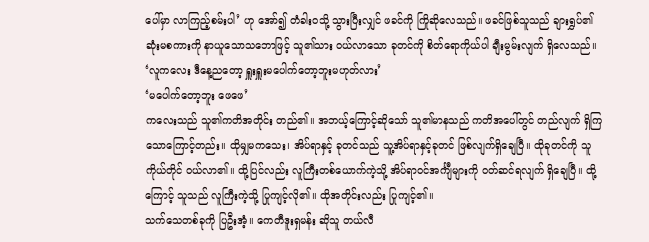ပေါ်မှာ လာကြည့်စမ်းပါ’ ဟု အော်၍ တံခါးဝသို့ သွားပြီးလျှင် ဖခင်ကို ကြိုဆိုလေသည်။ ဖခင်ဖြစ်သူသည် ချားရွှပ်၏ ဆုံးမစကားကို နာယူသောသဘောဖြင့် သူ၏သား ဝယ်လာသော ခုတင်ကို စိတ်ရောကိုယ်ပါ ချီးမွမ်းလျက် ရှိလေသည်။
‘လူကလေး ဒီနေ့ညတော့ ရှူးရှူးမပေါက်တော့ဘူးမဟုတ်လား’
‘မပေါက်တော့ဘူး ဖေဖေ’
ကလေးသည် သူ၏ကတိအတိုင်း တည်၏။ အဘယ့်ကြောင့်ဆိုသော် သူ၏မာနသည် ကတိအပေါ်တွင် တည်လျက် ရှိကြသောကြောင့်တည်း။ ထိုမျှမကသေး၊ အိပ်ရာနှင့် ခုတင်သည် သူ့အိပ်ရာနှင့်ခုတင် ဖြစ်လျက်ရှိချေပြီ။ ထိုခုတင်ကို သူကိုယ်တိုင် ဝယ်လာ၏။ ထို့ပြင်လည်း လူကြီးတစ်ယောက်ကဲ့သို့ အိပ်ရာဝင်အင်္ကျီများကို ဝတ်ဆင်ရလျက် ရှိချေပြီ။ ထို့ကြောင့် သူသည် လူကြီးကဲ့သို့ ပြုကျင့်လို၏။ ထိုအတိုင်းလည်း ပြုကျင့်၏။
သက်သေတစ်ခုကို ပြဦးအံ့။ ကေတီဒူးရှမန်း ဆိုသူ တယ်လီ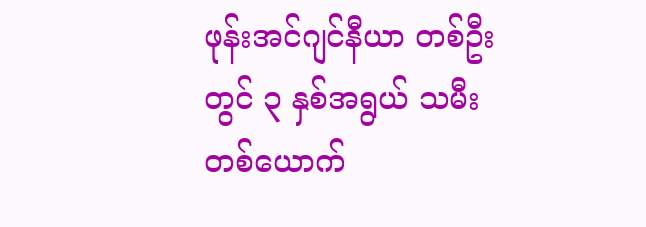ဖုန်းအင်ဂျင်နီယာ တစ်ဦးတွင် ၃ နှစ်အရွယ် သမီးတစ်ယောက်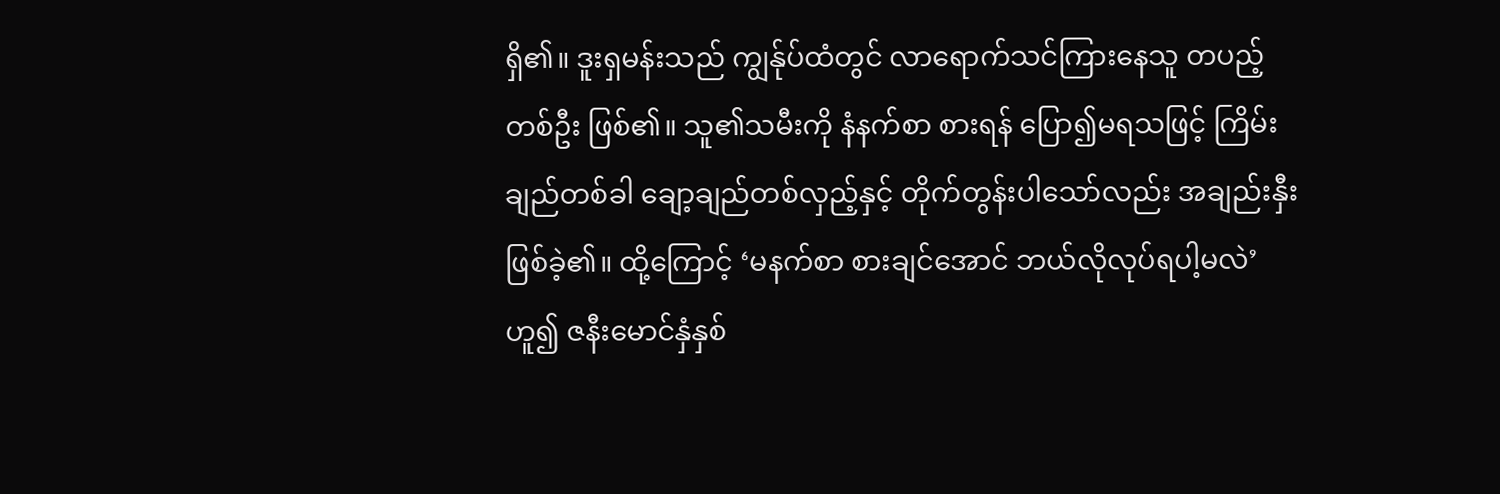ရှိ၏။ ဒူးရှမန်းသည် ကျွန်ုပ်ထံတွင် လာရောက်သင်ကြားနေသူ တပည့်တစ်ဦး ဖြစ်၏။ သူ၏သမီးကို နံနက်စာ စားရန် ပြော၍မရသဖြင့် ကြိမ်းချည်တစ်ခါ ချော့ချည်တစ်လှည့်နှင့် တိုက်တွန်းပါသော်လည်း အချည်းနှီးဖြစ်ခဲ့၏။ ထို့ကြောင့် ‘မနက်စာ စားချင်အောင် ဘယ်လိုလုပ်ရပါ့မလဲ’ ဟူ၍ ဇနီးမောင်နှံနှစ်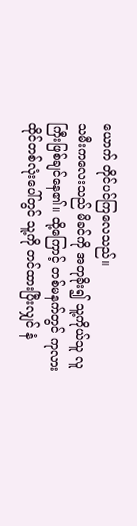ယောက် တိုင်ပင်ကြလေသည်။
သမီးကလေးသည် မိခင်ကို အတုခိုး၍ သူ့ကိုယ်သူ လူကြီးဖြစ်ချင်နေ၏။ ထို့ကြောင့် တစ်မနက်တွင် ကုလားထိုင်တစ်လုံးပေါ်တွင် သူ့ကို တင်ထားပြီးလျှင် နံ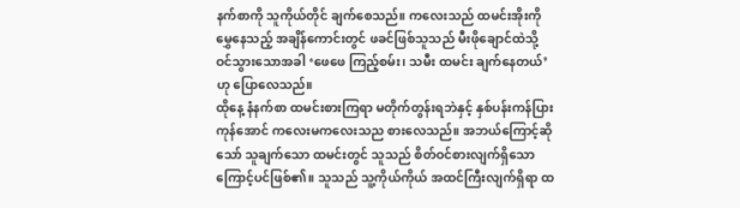နက်စာကို သူကိုယ်တိုင် ချက်စေသည်။ ကလေးသည် ထမင်းအိုးကို မွှေနေသည့် အချိန်ကောင်းတွင် ဖခင်ဖြစ်သူသည် မီးဖိုချောင်ထဲသို့ ဝင်သွားသောအခါ ‘ဖေဖေ ကြည့်စမ်း၊ သမီး ထမင်း ချက်နေတယ်’ ဟု ပြောလေသည်။
ထိုနေ့ နံနက်စာ ထမင်းစားကြရာ မတိုက်တွန်းရဘဲနှင့် နှစ်ပန်းကန်ပြားကုန်အောင် ကလေးမကလေးသည စားလေသည်။ အဘယ်ကြောင့်ဆိုသော် သူချက်သော ထမင်းတွင် သူသည် စိတ်ဝင်စားလျက်ရှိသောကြောင့်ပင်ဖြစ်၏။ သူသည် သူ့ကိုယ်ကိုယ် အထင်ကြီးလျက်ရှိရာ ထ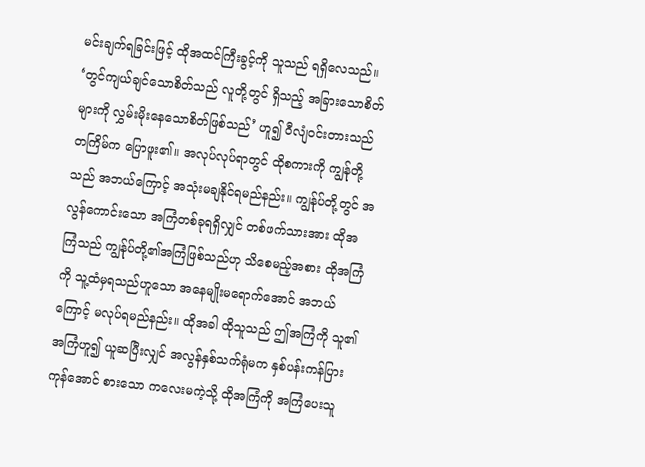မင်းချက်ရခြင်းဖြင့် ထိုအထင်ကြီးခွင့်ကို သူသည် ရရှိလေသည်။
‘တွင်ကျယ်ချင်သောစိတ်သည် လူတို့တွင် ရှိသည့် အခြားသောစိတ်များကို လွှမ်းမိုးနေသောစိတ်ဖြစ်သည်’ ဟူ၍ ဝီလျံဝင်းတားသည် တကြိမ်က ပြောဖူး၏။ အလုပ်လုပ်ရာတွင် ထိုစကားကို ကျွန်ုတို့သည် အဘယ်ကြောင့် အသုံးမချနိုင်ရမည်နည်း။ ကျွန်ုပ်တို့တွင် အလွန်ကောင်းသော အကြံတစ်ခုရရှိလျှင် တစ်ဖက်သားအား ထိုအကြံသည် ကျွန်ုပ်တို့၏အကြံဖြစ်သည်ဟု သိစေမည့်အစား ထိုအကြံကို သူ့ထံမှရသည်ဟူသော အနေမျိုးမရောက်အောင် အဘယ်ကြောင့် မလုပ်ရမည်နည်း။ ထိုအခါ ထိုသူသည် ဤအကြံကို သူ၏အကြံဟူ၍ ယူဆပြီးလျှင် အလွန်နှစ်သက်ရုံမက နှစ်ပန်းကန်ပြားကုန်အောင် စားသော ကလေးမကဲ့သို့ ထိုအကြံကို အကြံပေးသူ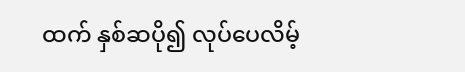ထက် နှစ်ဆပို၍ လုပ်ပေလိမ့်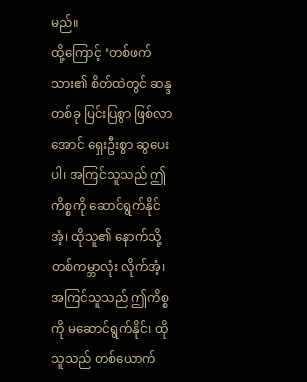မည်။
ထို့ကြောင့် ‘တစ်ဖက်သား၏ စိတ်ထဲတွင် ဆန္ဒတစ်ခု ပြင်းပြစွာ ဖြစ်လာအောင် ရှေးဦးစွာ ဆွပေးပါ၊ အကြင်သူသည် ဤကိစ္စကို ဆောင်ရွက်နိုင်အံ့၊ ထိုသူ၏ နောက်သို့ တစ်ကမ္ဘာလုံး လိုက်အံ့၊ အကြင်သူသည် ဤကိစ္စကို မဆောင်ရွက်နိုင်၊ ထိုသူသည် တစ်ယောက်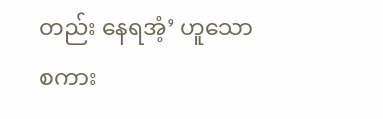တည်း နေရအံ့’ ဟူသော စကား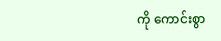ကို ကောင်းစွာ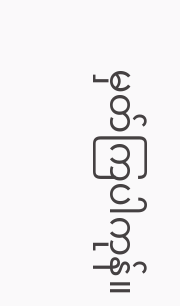မှတ်ကြပါကုန်။